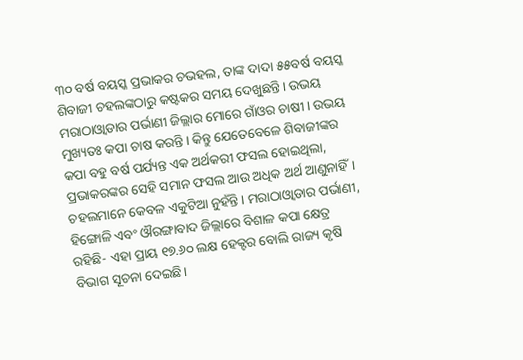୩୦ ବର୍ଷ ବୟସ୍କ ପ୍ରଭାକର ଚଭହଲ, ତାଙ୍କ ଦାଦା ୫୫ବର୍ଷ ବୟସ୍କ ଶିବାଜୀ ଚହଲଙ୍କଠାରୁ କଷ୍ଟକର ସମୟ ଦେଖୁଛନ୍ତି। ଉଭୟ ମରାଠାଓ୍ୱାଡାର ପର୍ଭାଣୀ ଜିଲ୍ଲାର ମୋରେ ଗାଁଓର ଚାଷୀ। ଉଭୟ ମୁଖ୍ୟତଃ କପା ଚାଷ କରନ୍ତି। କିନ୍ତୁ ଯେତେବେଳେ ଶିବାଜୀଙ୍କର କପା ବହୁ ବର୍ଷ ପର୍ଯ୍ୟନ୍ତ ଏକ ଅର୍ଥକରୀ ଫସଲ ହୋଇଥିଲା, ପ୍ରଭାକରଙ୍କର ସେହି ସମାନ ଫସଲ ଆଉ ଅଧିକ ଅର୍ଥ ଆଣୁନାହିଁ।
ଚହଲମାନେ କେବଳ ଏକୁଟିଆ ନୁହଁନ୍ତି। ମରାଠାଓ୍ୱାଡାର ପର୍ଭାଣୀ, ହିଙ୍ଗୋଳି ଏବଂ ଔରଙ୍ଗାବାଦ ଜିଲ୍ଲାରେ ବିଶାଳ କପା କ୍ଷେତ୍ର ରହିଛି- ଏହା ପ୍ରାୟ ୧୭.୬୦ ଲକ୍ଷ ହେକ୍ଟର ବୋଲି ରାଜ୍ୟ କୃଷି ବିଭାଗ ସୂଚନା ଦେଇଛି।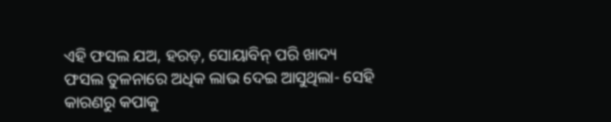ଏହି ଫସଲ ଯଅ, ହରଡ଼, ସୋୟାବିନ୍ ପରି ଖାଦ୍ୟ ଫସଲ ତୁଳନାରେ ଅଧିକ ଲାଭ ଦେଇ ଆସୁଥିଲା- ସେହି କାରଣରୁ କପାକୁ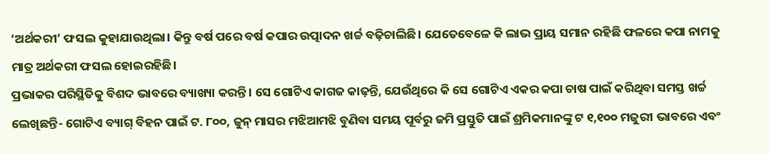‘ଅର୍ଥକରୀ’ ଫସଲ କୁହାଯାଉଥିଲା। କିନ୍ତୁ ବର୍ଷ ପରେ ବର୍ଷ କପାର ଉତ୍ପାଦନ ଖର୍ଚ୍ଚ ବଢ଼ିଚାଲିଛି। ଯେତେବେଳେ କି ଲାଭ ପ୍ରାୟ ସମାନ ରହିଛି ଫଳରେ କପା ନାମକୁ ମାତ୍ର ଅର୍ଥକରୀ ଫସଲ ହୋଇରହିଛି।
ପ୍ରଭାକର ପରିସ୍ଥିତିକୁ ବିଶଦ ଭାବରେ ବ୍ୟାଖ୍ୟା କରନ୍ତି। ସେ ଗୋଟିଏ କାଗଜ କାଢ଼ନ୍ତି, ଯେଉଁଥିରେ କି ସେ ଗୋଟିଏ ଏକର କପା ଚାଷ ପାଇଁ କରିଥିବା ସମସ୍ତ ଖର୍ଚ୍ଚ ଲେଖିଛନ୍ତି- ଗୋଟିଏ ବ୍ୟାଗ୍ ବିହନ ପାଇଁ ଟ. ୮୦୦, ଜୁନ୍ ମାସର ମଝିଆମଝି ବୁଣିବା ସମୟ ପୂର୍ବରୁ ଜମି ପ୍ରସ୍ତୁତି ପାଇଁ ଶ୍ରମିକମାନଙ୍କୁ ଟ ୧,୧୦୦ ମଜୁରୀ ଭାବରେ ଏବଂ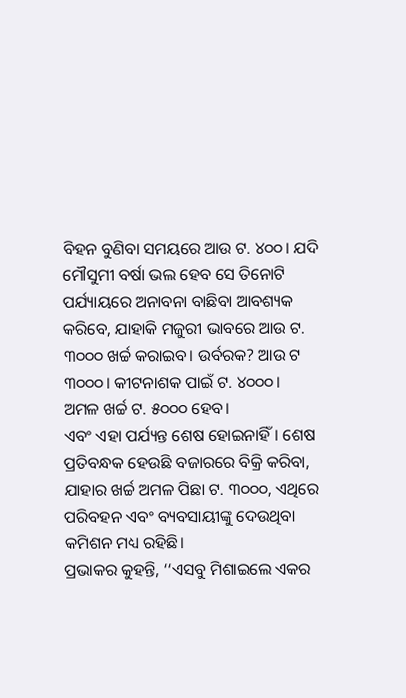ବିହନ ବୁଣିବା ସମୟରେ ଆଉ ଟ. ୪୦୦। ଯଦି ମୌସୁମୀ ବର୍ଷା ଭଲ ହେବ ସେ ତିନୋଟି ପର୍ଯ୍ୟାୟରେ ଅନାବନା ବାଛିବା ଆବଶ୍ୟକ କରିବେ, ଯାହାକି ମଜୁରୀ ଭାବରେ ଆଉ ଟ. ୩୦୦୦ ଖର୍ଚ୍ଚ କରାଇବ। ଉର୍ବରକ? ଆଉ ଟ ୩୦୦୦। କୀଟନାଶକ ପାଇଁ ଟ. ୪୦୦୦। ଅମଳ ଖର୍ଚ୍ଚ ଟ. ୫୦୦୦ ହେବ।
ଏବଂ ଏହା ପର୍ଯ୍ୟନ୍ତ ଶେଷ ହୋଇନାହିଁ। ଶେଷ ପ୍ରତିବନ୍ଧକ ହେଉଛି ବଜାରରେ ବିକ୍ରି କରିବା, ଯାହାର ଖର୍ଚ୍ଚ ଅମଳ ପିଛା ଟ. ୩୦୦୦, ଏଥିରେ ପରିବହନ ଏବଂ ବ୍ୟବସାୟୀଙ୍କୁ ଦେଉଥିବା କମିଶନ ମଧ୍ୟ ରହିଛି।
ପ୍ରଭାକର କୁହନ୍ତି, ‘‘ଏସବୁ ମିଶାଇଲେ ଏକର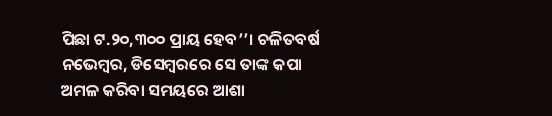ପିଛା ଟ.୨୦,୩୦୦ ପ୍ରାୟ ହେବ’’। ଚଳିତବର୍ଷ ନଭେମ୍ବର, ଡିସେମ୍ବରରେ ସେ ତାଙ୍କ କପା ଅମଳ କରିବା ସମୟରେ ଆଶା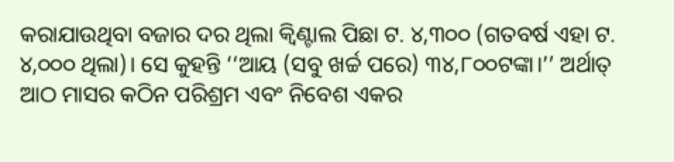କରାଯାଉଥିବା ବଜାର ଦର ଥିଲା କ୍ୱିଣ୍ଟାଲ ପିଛା ଟ. ୪,୩୦୦ (ଗତବର୍ଷ ଏହା ଟ. ୪,୦୦୦ ଥିଲା)। ସେ କୁହନ୍ତି ‘‘ଆୟ (ସବୁ ଖର୍ଚ୍ଚ ପରେ) ୩୪,୮୦୦ଟଙ୍କା।’’ ଅର୍ଥାତ୍ ଆଠ ମାସର କଠିନ ପରିଶ୍ରମ ଏବଂ ନିବେଶ ଏକର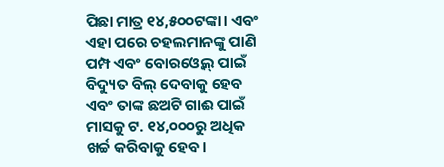ପିଛା ମାତ୍ର ୧୪,୫୦୦ଟଙ୍କା। ଏବଂ ଏହା ପରେ ଚହଲମାନଙ୍କୁ ପାଣି ପମ୍ପ ଏବଂ ବୋରଓ୍ୱେଲ୍ ପାଇଁ ବିଦ୍ୟୁତ ବିଲ୍ ଦେବାକୁ ହେବ ଏବଂ ତାଙ୍କ ଛଅଟି ଗାଈ ପାଇଁ ମାସକୁ ଟ. ୧୪,୦୦୦ରୁ ଅଧିକ ଖର୍ଚ୍ଚ କରିବାକୁ ହେବ।